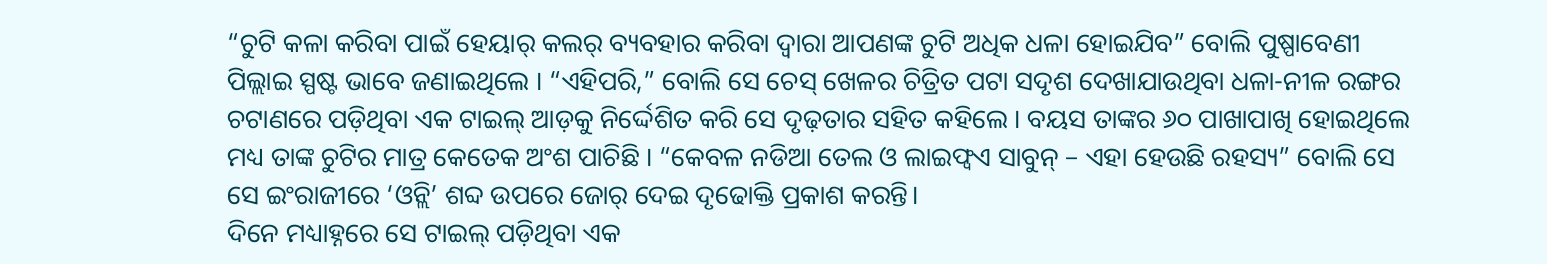“ଚୁଟି କଳା କରିବା ପାଇଁ ହେୟାର୍ କଲର୍ ବ୍ୟବହାର କରିବା ଦ୍ୱାରା ଆପଣଙ୍କ ଚୁଟି ଅଧିକ ଧଳା ହୋଇଯିବ” ବୋଲି ପୁଷ୍ପାବେଣୀ ପିଲ୍ଲାଇ ସ୍ପଷ୍ଟ ଭାବେ ଜଣାଇଥିଲେ । “ଏହିପରି,” ବୋଲି ସେ ଚେସ୍ ଖେଳର ଚିତ୍ରିତ ପଟା ସଦୃଶ ଦେଖାଯାଉଥିବା ଧଳା-ନୀଳ ରଙ୍ଗର ଚଟାଣରେ ପଡ଼ିଥିବା ଏକ ଟାଇଲ୍ ଆଡ଼କୁ ନିର୍ଦ୍ଦେଶିତ କରି ସେ ଦୃଢ଼ତାର ସହିତ କହିଲେ । ବୟସ ତାଙ୍କର ୬୦ ପାଖାପାଖି ହୋଇଥିଲେ ମଧ୍ୟ ତାଙ୍କ ଚୁଟିର ମାତ୍ର କେତେକ ଅଂଶ ପାଚିଛି । “କେବଳ ନଡିଆ ତେଲ ଓ ଲାଇଫ୍ବଏ ସାବୁନ୍ – ଏହା ହେଉଛି ରହସ୍ୟ” ବୋଲି ସେ ସେ ଇଂରାଜୀରେ ‘ଓନ୍ଲି’ ଶବ୍ଦ ଉପରେ ଜୋର୍ ଦେଇ ଦୃଢୋକ୍ତି ପ୍ରକାଶ କରନ୍ତି।
ଦିନେ ମଧ୍ୟାହ୍ନରେ ସେ ଟାଇଲ୍ ପଡ଼ିଥିବା ଏକ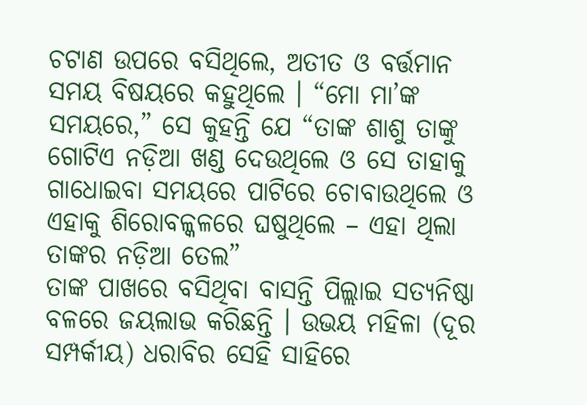ଚଟାଣ ଉପରେ ବସିଥିଲେ, ଅତୀତ ଓ ବର୍ତ୍ତମାନ ସମୟ ବିଷୟରେ କହୁଥିଲେ । “ମୋ ମା’ଙ୍କ ସମୟରେ,” ସେ କୁହନ୍ତି ଯେ “ତାଙ୍କ ଶାଶୁ ତାଙ୍କୁ ଗୋଟିଏ ନଡ଼ିଆ ଖଣ୍ଡ ଦେଉଥିଲେ ଓ ସେ ତାହାକୁ ଗାଧୋଇବା ସମୟରେ ପାଟିରେ ଚୋବାଉଥିଲେ ଓ ଏହାକୁ ଶିରୋବଳ୍କଳରେ ଘଷୁଥିଲେ – ଏହା ଥିଲା ତାଙ୍କର ନଡ଼ିଆ ତେଲ”
ତାଙ୍କ ପାଖରେ ବସିଥିବା ବାସନ୍ତି ପିଲ୍ଲାଇ ସତ୍ୟନିଷ୍ଠା ବଳରେ ଜୟଲାଭ କରିଛନ୍ତି । ଉଭୟ ମହିଳା (ଦୂର ସମ୍ପର୍କୀୟ) ଧରାବିର ସେହି ସାହିରେ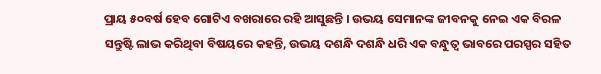ପ୍ରାୟ ୫୦ବର୍ଷ ହେବ ଗୋଟିଏ ବଖରାରେ ରହି ଆସୁଛନ୍ତି । ଉଭୟ ସେମାନଙ୍କ ଜୀବନକୁ ନେଇ ଏକ ବିରଳ ସନ୍ତୁଷ୍ଟି ଲାଭ କରିଥିବା ବିଷୟରେ କହନ୍ତି, ଉଭୟ ଦଶନ୍ଧି ଦଶନ୍ଧି ଧରି ଏକ ବନ୍ଧୁତ୍ୱ ଭାବରେ ପରସ୍ପର ସହିତ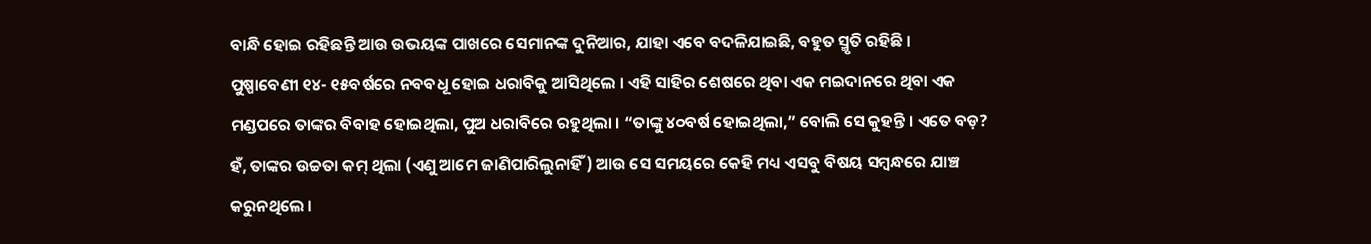ବାନ୍ଧି ହୋଇ ରହିଛନ୍ତି ଆଉ ଉଭୟଙ୍କ ପାଖରେ ସେମାନଙ୍କ ଦୁନିଆର, ଯାହା ଏବେ ବଦଳିଯାଇଛି, ବହୁତ ସ୍ମୃତି ରହିଛି ।
ପୁଷ୍ପାବେଣୀ ୧୪- ୧୫ବର୍ଷରେ ନବବଧୂ ହୋଇ ଧରାବିକୁ ଆସିଥିଲେ । ଏହି ସାହିର ଶେଷରେ ଥିବା ଏକ ମଇଦାନରେ ଥିବା ଏକ ମଣ୍ଡପରେ ତାଙ୍କର ବିବାହ ହୋଇଥିଲା, ପୁଅ ଧରାବିରେ ରହୁଥିଲା । “ତାଙ୍କୁ ୪୦ବର୍ଷ ହୋଇଥିଲା,” ବୋଲି ସେ କୁହନ୍ତି । ଏତେ ବଡ଼? ହଁ, ତାଙ୍କର ଉଚ୍ଚତା କମ୍ ଥିଲା (ଏଣୁ ଆମେ ଜାଣିପାରିଲୁନାହିଁ) ଆଉ ସେ ସମୟରେ କେହି ମଧ୍ୟ ଏସବୁ ବିଷୟ ସମ୍ବନ୍ଧରେ ଯାଞ୍ଚ କରୁନଥିଲେ ।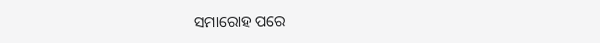ସମାରୋହ ପରେ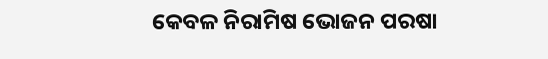କେବଳ ନିରାମିଷ ଭୋଜନ ପରଷା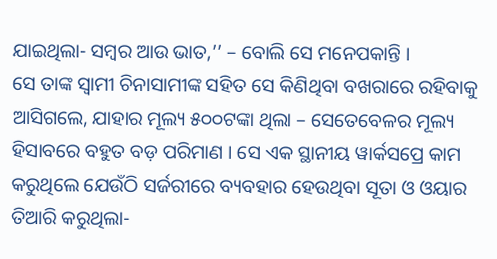ଯାଇଥିଲା- ସମ୍ବର ଆଉ ଭାତ,’’ – ବୋଲି ସେ ମନେପକାନ୍ତି ।
ସେ ତାଙ୍କ ସ୍ୱାମୀ ଚିନାସାମୀଙ୍କ ସହିତ ସେ କିଣିଥିବା ବଖରାରେ ରହିବାକୁ ଆସିଗଲେ, ଯାହାର ମୂଲ୍ୟ ୫୦୦ଟଙ୍କା ଥିଲା – ସେତେବେଳର ମୂଲ୍ୟ ହିସାବରେ ବହୁତ ବଡ଼ ପରିମାଣ । ସେ ଏକ ସ୍ଥାନୀୟ ୱାର୍କସପ୍ରେ କାମ କରୁଥିଲେ ଯେଉଁଠି ସର୍ଜରୀରେ ବ୍ୟବହାର ହେଉଥିବା ସୂତା ଓ ଓୟାର ତିଆରି କରୁଥିଲା-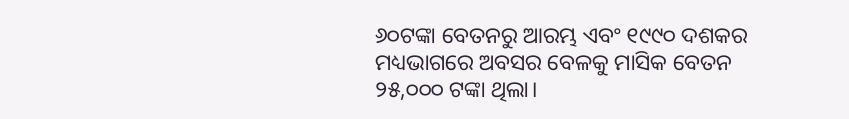୬୦ଟଙ୍କା ବେତନରୁ ଆରମ୍ଭ ଏବଂ ୧୯୯୦ ଦଶକର ମଧ୍ୟଭାଗରେ ଅବସର ବେଳକୁ ମାସିକ ବେତନ ୨୫,୦୦୦ ଟଙ୍କା ଥିଲା।